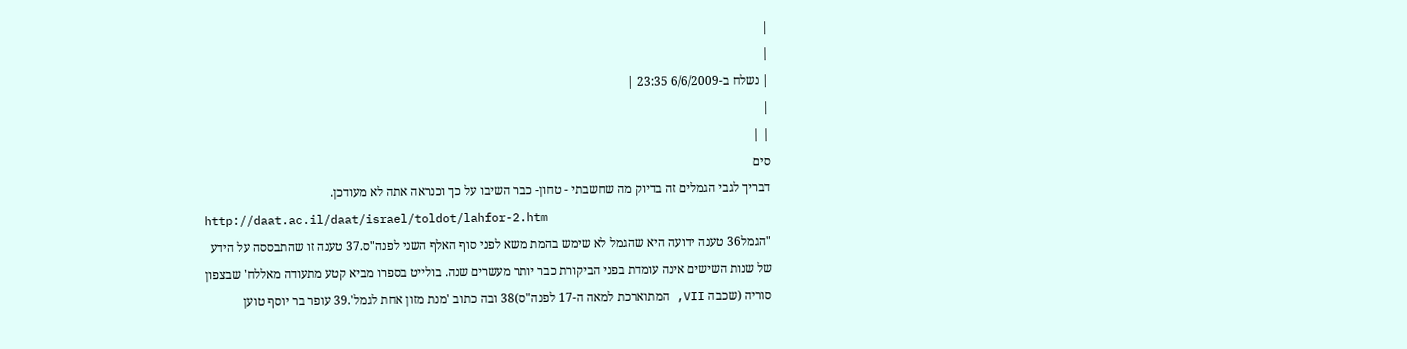|
|
| נשלח ב-6/6/2009 23:35 |
|
| |
סים
דבריך לגבי הגמלים זה בדיוק מה שחשבתי - טחון- כבר השיבו על כך וכנראה אתה לא מעודכן.
http://daat.ac.il/daat/israel/toldot/lahfor-2.htm
"הגמל36 טענה ידועה היא שהגמל לא שימש בהמת משא לפני סוף האלף השני לפנה"ס.37 טענה זו שהתבססה על הידע של שנות השישים אינה עומדת בפני הביקורת כבר יותר מעשרים שנה. בולייט בספרו מביא קטע מתעודה מאללח' שבצפון סוריה (שכבה VII, המתוארכת למאה ה-17 לפנה"ס)38 ובה כתוב 'מנת מזון אחת לגמל'.39 עופר בר יוסף טוען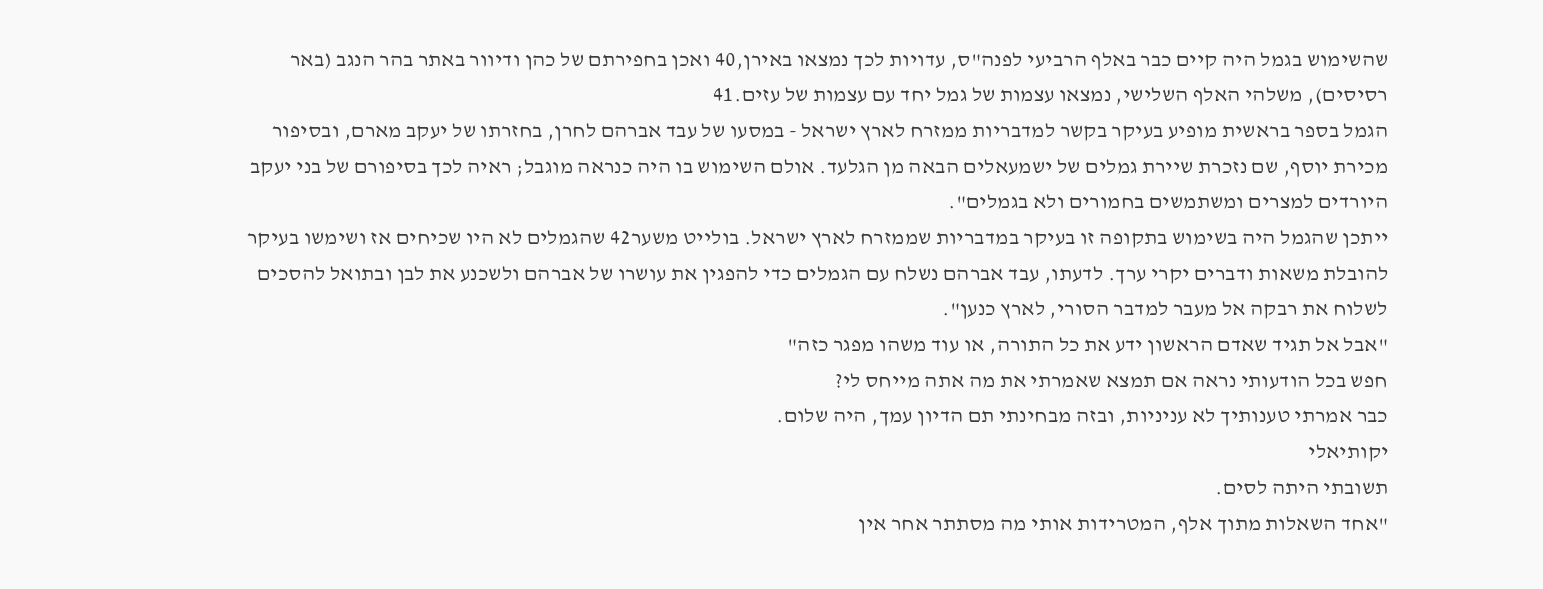שהשימוש בגמל היה קיים כבר באלף הרביעי לפנה"ס, עדויות לכך נמצאו באירן,40 ואכן בחפירתם של כהן ודיוור באתר בהר הנגב (באר רסיסים), משלהי האלף השלישי, נמצאו עצמות של גמל יחד עם עצמות של עזים.41
הגמל בספר בראשית מופיע בעיקר בקשר למדבריות ממזרח לארץ ישראל - במסעו של עבד אברהם לחרן, בחזרתו של יעקב מארם, ובסיפור מכירת יוסף, שם נזכרת שיירת גמלים של ישמעאלים הבאה מן הגלעד. אולם השימוש בו היה כנראה מוגבל; ראיה לכך בסיפורם של בני יעקב היורדים למצרים ומשתמשים בחמורים ולא בגמלים".
ייתכן שהגמל היה בשימוש בתקופה זו בעיקר במדבריות שממזרח לארץ ישראל. בולייט משער42 שהגמלים לא היו שכיחים אז ושימשו בעיקר להובלת משאות ודברים יקרי ערך. לדעתו, עבד אברהם נשלח עם הגמלים כדי להפגין את עושרו של אברהם ולשכנע את לבן ובתואל להסכים לשלוח את רבקה אל מעבר למדבר הסורי, לארץ כנען".
"אבל אל תגיד שאדם הראשון ידע את כל התורה, או עוד משהו מפגר כזה"
חפש בכל הודעותי נראה אם תמצא שאמרתי את מה אתה מייחס לי?
כבר אמרתי טענותיך לא עניניות, ובזה מבחינתי תם הדיון עמך, היה שלום.
יקותיאלי
תשובתי היתה לסים.
"אחד השאלות מתוך אלף, המטרידות אותי מה מסתתר אחר אין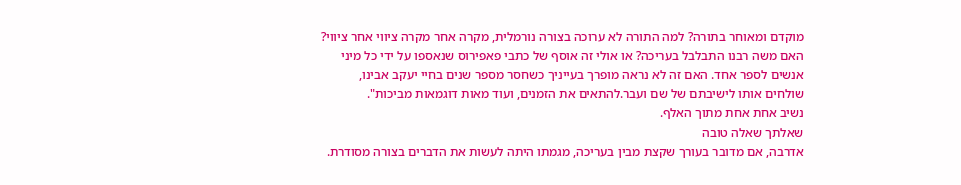מוקדם ומאוחר בתורה? למה התורה לא ערוכה בצורה נורמלית, מקרה אחר מקרה ציווי אחר ציווי? האם משה רבנו התבלבל בעריכה? או אולי זה אוסף של כתבי פאפירוס שנאספו על ידי כל מיני אנשים לספר אחד. האם זה לא נראה מופרך בעייניך כשחסר מספר שנים בחיי יעקב אבינו, שולחים אותו לישיבתם של שם ועבר.להתאים את הזמנים, ועוד מאות דוגמאות מביכות".
נשיב אחת אחת מתוך האלף.
שאלתך שאלה טובה
אדרבה, אם מדובר בעורך שקצת מבין בעריכה, מגמתו היתה לעשות את הדברים בצורה מסודרת.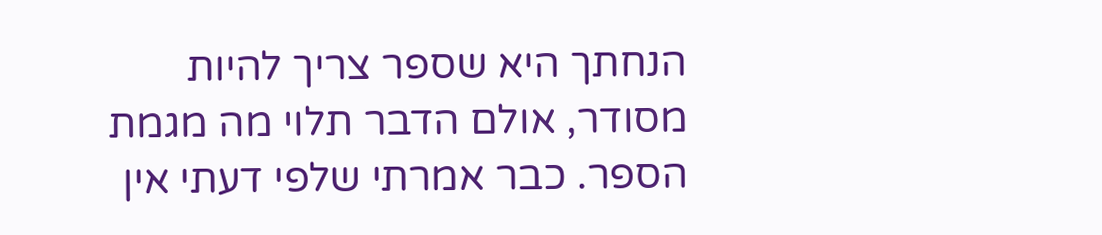הנחתך היא שספר צריך להיות מסודר, אולם הדבר תלוי מה מגמת הספר. כבר אמרתי שלפי דעתי אין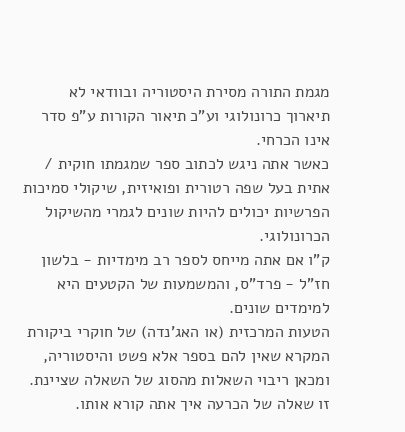מגמת התורה מסירת היסטוריה ובוודאי לא תיארוך כרונולוגי וע"כ תיאור הקורות ע"פ סדר אינו הכרחי.
כאשר אתה ניגש לכתוב ספר שמגמתו חוקית / אתית בעל שפה רטורית ופואיזית, שיקולי סמיכות הפרשיות יכולים להיות שונים לגמרי מהשיקול הכרונולוגי.
ק"ו אם אתה מייחס לספר רב מימדיות - בלשון חז"ל - פרד"ס, והמשמעות של הקטעים היא למימדים שונים.
הטעות המרכזית (או האג'נדה) של חוקרי ביקורת המקרא שאין להם בספר אלא פשט והיסטוריה, ומכאן ריבוי השאלות מהסוג של השאלה שציינת. זו שאלה של הכרעה איך אתה קורא אותו.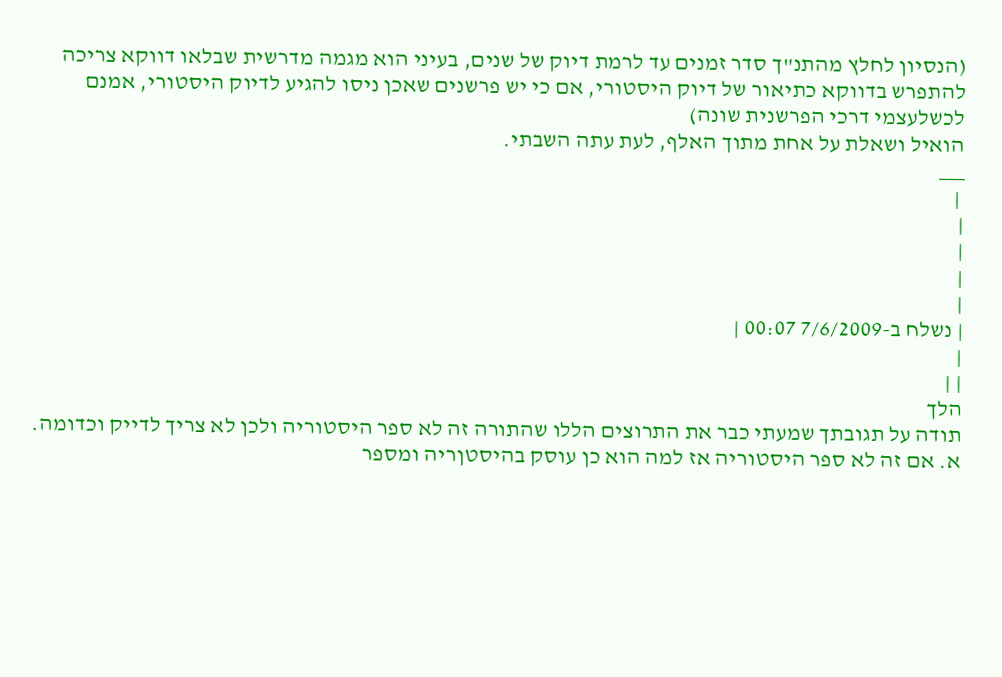(הנסיון לחלץ מהתנ"ך סדר זמנים עד לרמת דיוק של שנים, בעיני הוא מגמה מדרשית שבלאו דווקא צריכה להתפרש בדווקא כתיאור של דיוק היסטורי, אם כי יש פרשנים שאכן ניסו להגיע לדיוק היסטורי, אמנם לכשלעצמי דרכי הפרשנית שונה)
הואיל ושאלת על אחת מתוך האלף, לעת עתה השבתי.
___
 |
|
|
|
|
| נשלח ב-7/6/2009 00:07 |
|
| |
הלך
תודה על תגובתך שמעתי כבר את התרוצים הללו שהתורה זה לא ספר היסטוריה ולכן לא צריך לדייק וכדומה. א. אם זה לא ספר היסטוריה אז למה הוא כן עוסק בהיסטןריה ומספר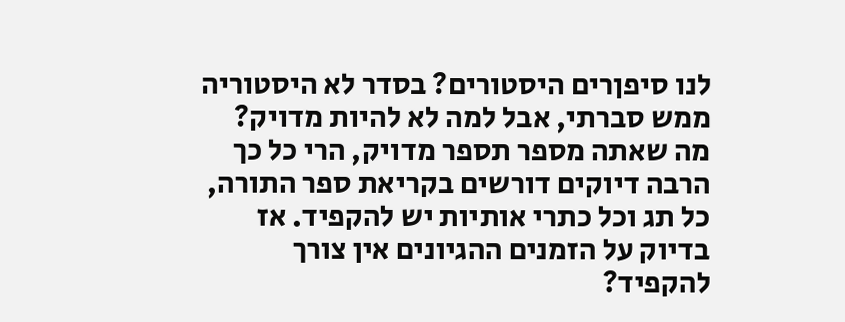לנו סיפןרים היסטורים? בסדר לא היסטוריה ממש סברתי, אבל למה לא להיות מדויק? מה שאתה מספר תספר מדויק, הרי כל כך הרבה דיוקים דורשים בקריאת ספר התורה, כל תג וכל כתרי אותיות יש להקפיד. אז בדיוק על הזמנים ההגיונים אין צורך להקפיד?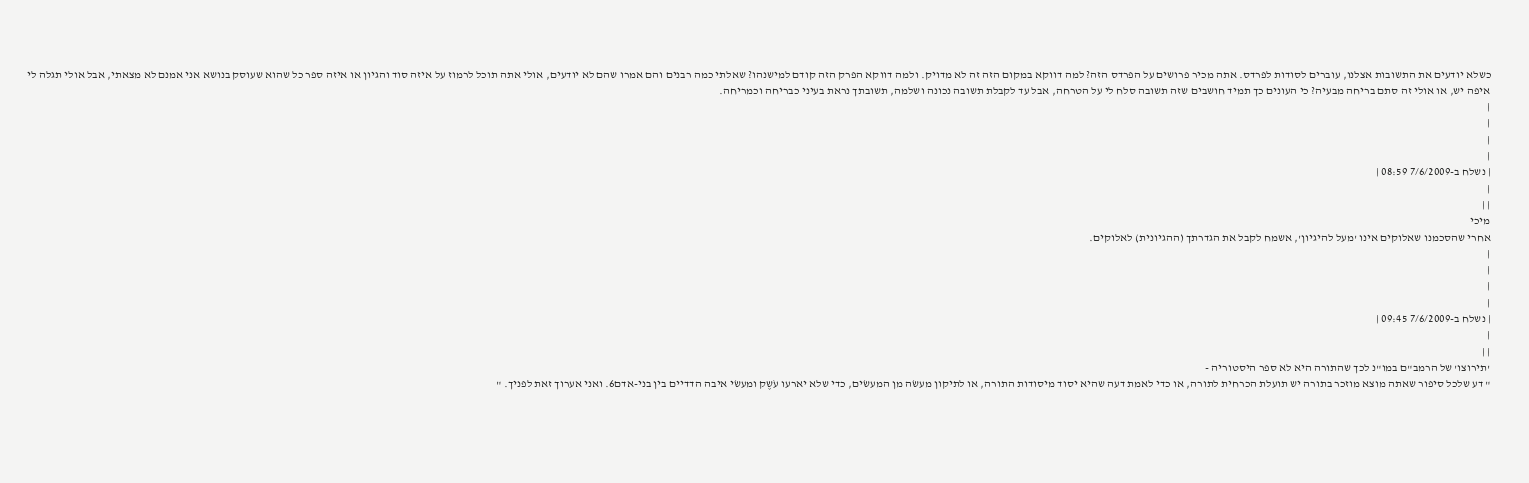כשלא יודעים את התשובות אצלנו, עוברים לסודות לפרדס. אתה מכיר פרושים על הפרדס הזה? למה דווקא במקום הזה זה לא מדויק. ולמה דווקא הפרק הזה קודם למישנהו? שאלתי כמה רבנים והם אמרו שהם לא יודעים, אולי אתה תוכל לרמוז על איזה סוד והגיון או איזה ספר כל שהוא שעוסק בנושא אני אמנם לא מצאתי, אבל אולי תגלה לי איפה יש, או אולי זה סתם בריחה מבעיה? כי העונים כך תמיד חושבים שזה תשובה סלח לי על הטרחה, אבל עד לקבלת תשובה נכונה ושלמה, תשובתך נראת בעיני כבריחה וכמריחה.
|
|
|
|
| נשלח ב-7/6/2009 08:59 |
|
| |
מיכי
אחרי שהסכמנו שאלוקים אינו 'מעל להיגיון', אשמח לקבל את הגדרתך (ההגיונית) לאלוקים.
|
|
|
|
| נשלח ב-7/6/2009 09:45 |
|
| |
'תירוצו' של הרמב"ם במו"נ לכך שהתורה היא לא ספר היסטוריה -
" דע שלכל סיפור שאתה מוצא מוזכר בתורה יש תועלת הכרחית לתורה, או כדי לאמת דעה שהיא יסוד מיסודות התורה, או לתיקון מעשׂה מן המעשׂים, כדי שלא יארעו עֹשֶק ומעשׂי איבה הדדיים בין בני-אדם6. ואני אערוך זאת לפניך. "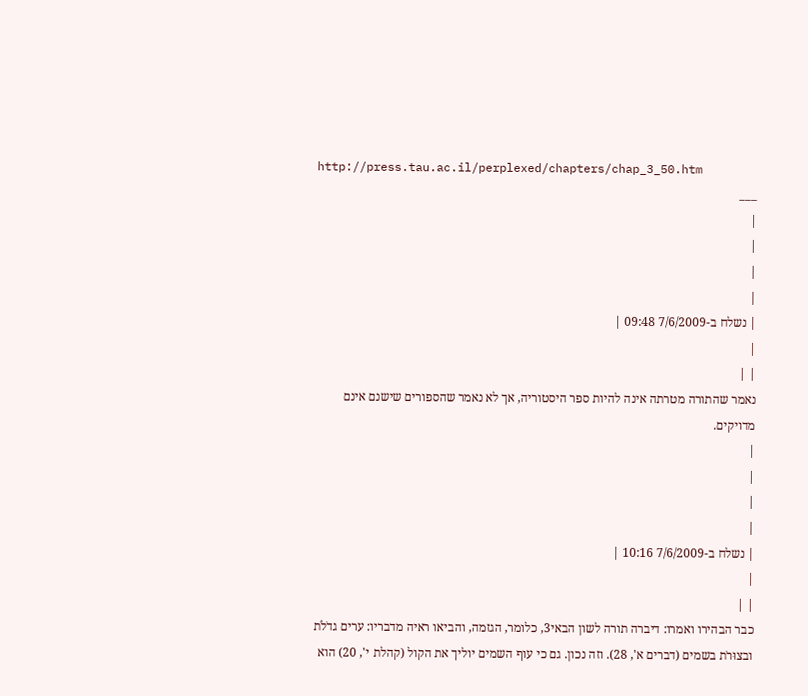http://press.tau.ac.il/perplexed/chapters/chap_3_50.htm
___
|
|
|
|
| נשלח ב-7/6/2009 09:48 |
|
| |
נאמר שהתורה מטרתה אינה להיות ספר היסטוריה, אך לא נאמר שהספורים שישנם אינם מדויקים.
|
|
|
|
| נשלח ב-7/6/2009 10:16 |
|
| |
כבר הבהירו ואמרו: דיברה תורה לשון הבאי3, כלומר, הגזמה, והביאו ראיה מדבריו: ערים גדֹלֹת ובצוּרֹת בשמים (דברים א', 28). וזה נכון. גם כי עוף השמים יוליך את הקול (קהלת י', 20) הוא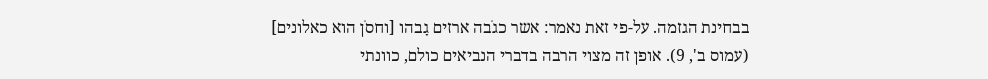בבחינת הגזמה. על-פי זאת נאמר: אשר כגֹבה ארזים גָבהו [וחסֹן הוא כאלונים] (עמוס ב', 9). אופן זה מצוי הרבה בדברי הנביאים כולם, כוונתי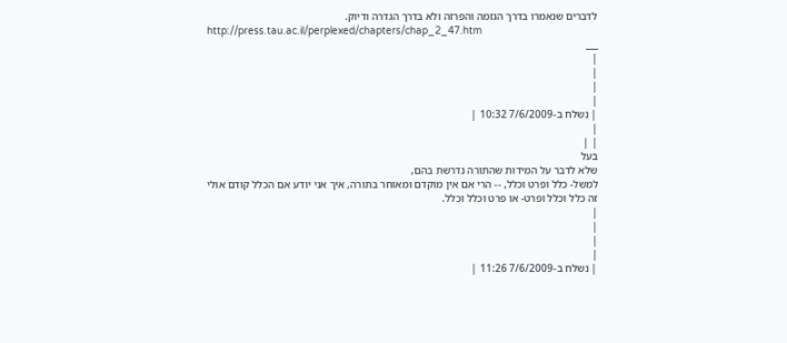לדברים שנאמרו בדרך הגזמה והפרזה ולא בדרך הגדרה ודיוק.
http://press.tau.ac.il/perplexed/chapters/chap_2_47.htm
___
|
|
|
|
| נשלח ב-7/6/2009 10:32 |
|
| |
בעל
שלא לדבר על המידות שהתורה נדרשת בהם,
למשל- כלל ופרט וכלל, -- הרי אם אין מוקדם ומאוחר בתורה, איך אני יודע אם הכלל קודם אולי זה כלל וכלל ופרט- או פרט וכלל וכלל.
|
|
|
|
| נשלח ב-7/6/2009 11:26 |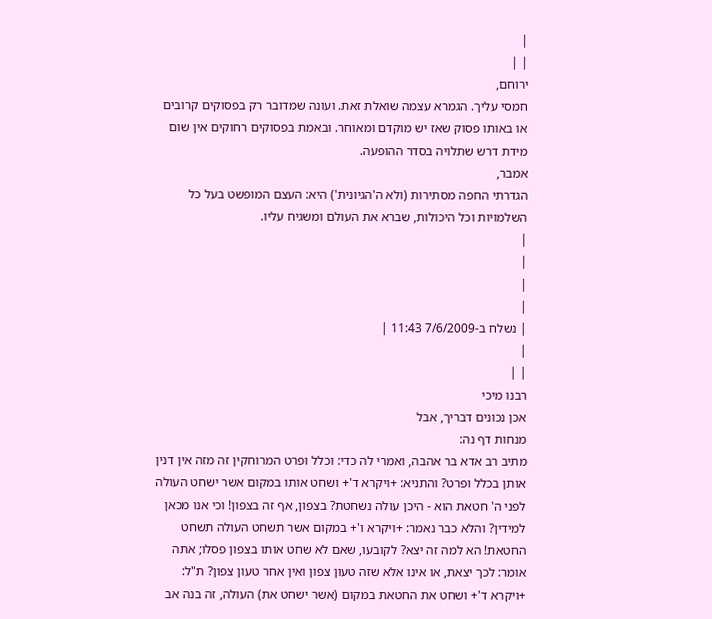|
| |
ירוחם,
חמסי עליך. הגמרא עצמה שואלת זאת. ועונה שמדובר רק בפסוקים קרובים או באותו פסוק שאז יש מוקדם ומאוחר. ובאמת בפסוקים רחוקים אין שום מידת דרש שתלויה בסדר ההופעה.
אמבר,
הגדרתי החפה מסתירות (ולא ה'הגיונית') היא: העצם המופשט בעל כל השלמויות וכל היכולות, שברא את העולם ומשגיח עליו.
|
|
|
|
| נשלח ב-7/6/2009 11:43 |
|
| |
רבנו מיכי
אכן נכונים דבריך, אבל
מנחות דף נה:
מתיב רב אדא בר אהבה, ואמרי לה כדי: וכלל ופרט המרוחקין זה מזה אין דנין אותן בכלל ופרט? והתניא: +ויקרא ד'+ ושחט אותו במקום אשר ישחט העולה לפני ה' חטאת הוא - היכן עולה נשחטת? בצפון, אף זה בצפון! וכי אנו מכאן למידין? והלא כבר נאמר: +ויקרא ו'+ במקום אשר תשחט העולה תשחט החטאת! הא למה זה יצא? לקובעו, שאם לא שחט אותו בצפון פסלו; אתה אומר: לכך יצאת, או אינו אלא שזה טעון צפון ואין אחר טעון צפון? ת"ל: +ויקרא ד'+ ושחט את החטאת במקום (אשר ישחט את) העולה, זה בנה אב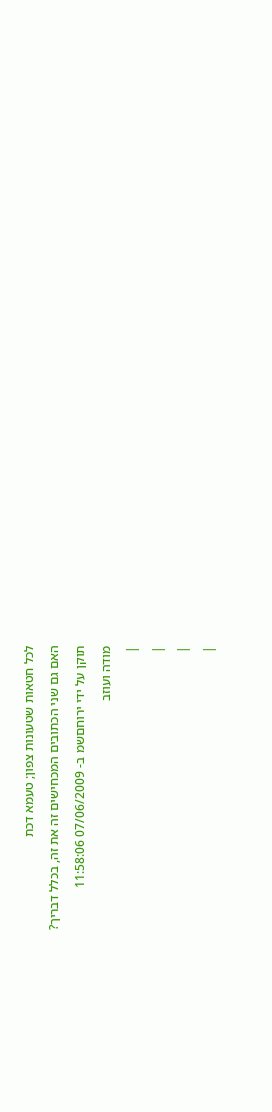לכל חטאות שטעונות צפון; טעמא דכת
האם גם שני הכתובים המכחישים זה את זה, בכלל דבריך?
תוקן על ידי ירוחםשמ ב- 07/06/2009 11:58:06
מודה ועוזב
|
|
|
|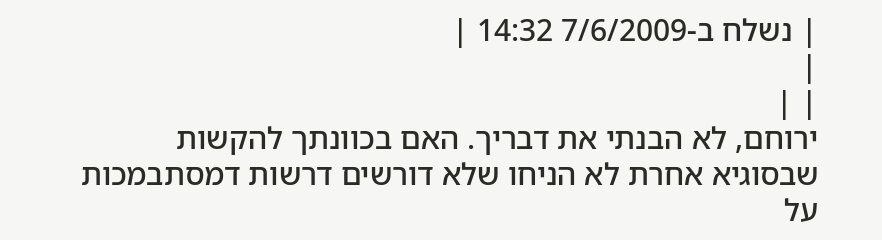| נשלח ב-7/6/2009 14:32 |
|
| |
ירוחם, לא הבנתי את דבריך. האם בכוונתך להקשות שבסוגיא אחרת לא הניחו שלא דורשים דרשות דמסתבמכות על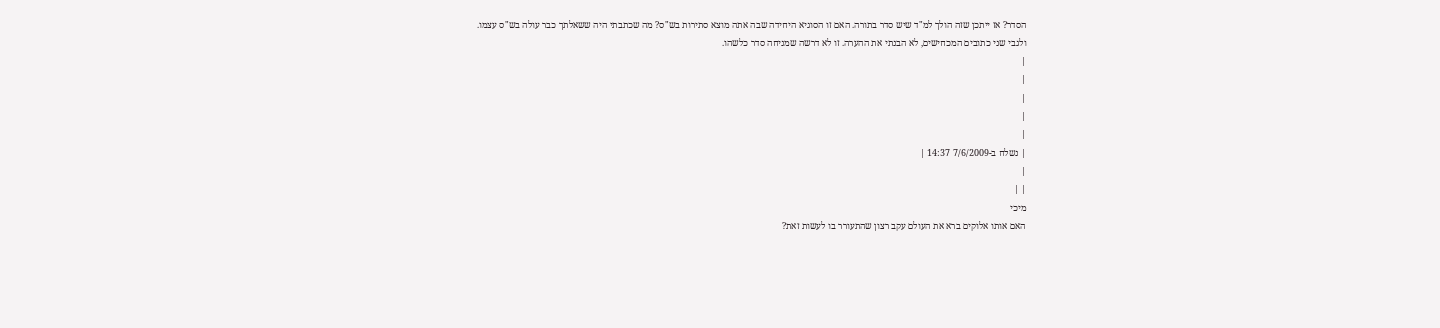הסדר? אז ייתכן שזה הולך למ"ד שיש סדר בתורה. האם זו הסוגיא היחידה שבה אתה מוצא סתירות בש"ס? מה שכתבתי היה ששאלתך כבר עולה בש"ס עצמו.
ולגבי שני כתובים המכחישים, לא הבנתי את ההערה. זו לא דרשה שמניחה סדר כלשהו.
|
|
|
|
|
| נשלח ב-7/6/2009 14:37 |
|
| |
מיכי
האם אותו אלוקים ברא את העולם עקב רצון שהתעורר בו לעשות זאת?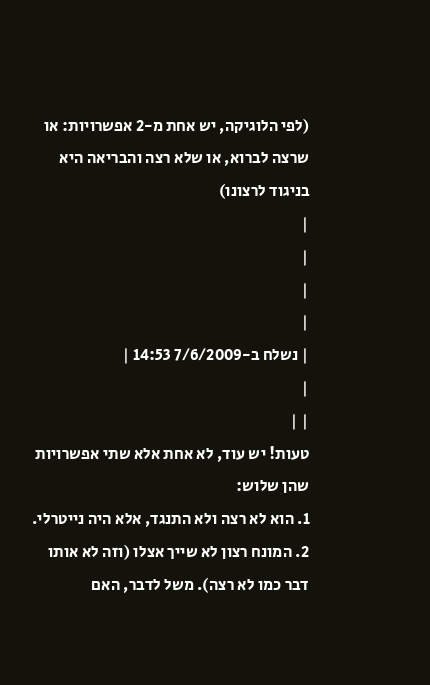(לפי הלוגיקה, יש אחת מ-2 אפשרויות: או שרצה לברוא, או שלא רצה והבריאה היא בניגוד לרצונו)
|
|
|
|
| נשלח ב-7/6/2009 14:53 |
|
| |
טעות! יש עוד, לא אחת אלא שתי אפשרויות שהן שלוש:
1. הוא לא רצה ולא התנגד, אלא היה נייטרלי.
2. המונח רצון לא שייך אצלו (וזה לא אותו דבר כמו לא רצה). משל לדבר, האם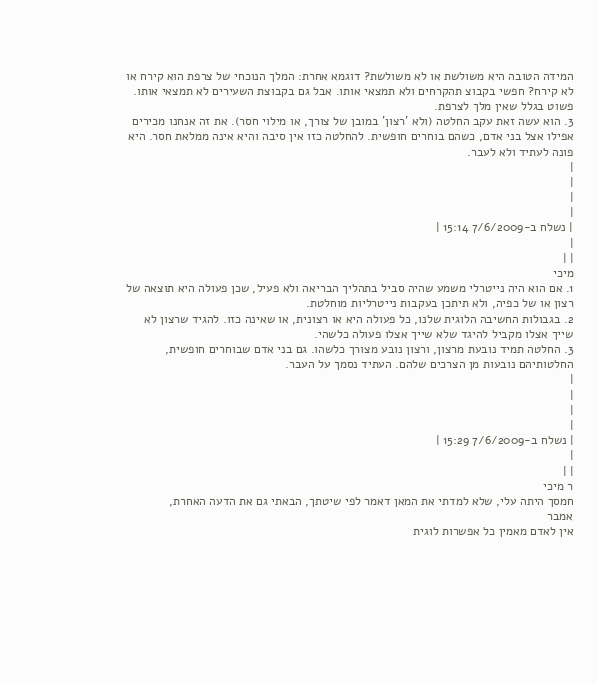המידה הטובה היא משולשת או לא משולשת? דוגמא אחרת: המלך הנוכחי של צרפת הוא קירח או לא קירח? חפשי בקבוצ תהקרחים ולא תמצאי אותו. אבל גם בקבוצת השעירים לא תמצאי אותו. פשוט בגלל שאין מלך לצרפת.
3. הוא עשה זאת עקב החלטה (ולא 'רצון' במובן של צורך, או מילוי חסר). את זה אנחנו מכירים אפילו אצל בני אדם, כשהם בוחרים חופשית. להחלטה כזו אין סיבה והיא אינה ממלאת חסר. היא פונה לעתיד ולא לעבר.
|
|
|
|
| נשלח ב-7/6/2009 15:14 |
|
| |
מיכי
1. אם הוא היה נייטרלי משמע שהיה סביל בתהליך הבריאה ולא פעיל, שכן פעולה היא תוצאה של רצון או של כפיה, ולא תיתכן בעקבות נייטרליות מוחלטת.
2. בגבולות החשיבה הלוגית שלנו, כל פעולה היא או רצונית, או שאינה כזו. להגיד שרצון לא שייך אצלו מקביל להיגד שלא שייך אצלו פעולה כלשהי.
3. החלטה תמיד נובעת מרצון, ורצון נובע מצורך כלשהו. גם בני אדם שבוחרים חופשית, החלטותיהם נובעות מן הצרכים שלהם. העתיד נסמך על העבר.
|
|
|
|
| נשלח ב-7/6/2009 15:29 |
|
| |
ר מיכי
חמסך היתה עלי, שלא למדתי את המאן דאמר לפי שיטתך, הבאתי גם את הדעה האחרת,
אמבר
אין לאדם מאמין כל אפשרות לוגית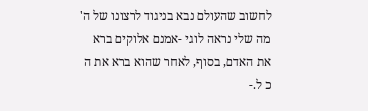לחשוב שהעולם נבא בניגוד לרצונו של ה'
מה שלי נראה לוגי -אמנם אלוקים ברא את האדם, בסוף, לאחר שהוא ברא את ה כ ל.-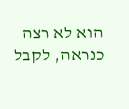הוא לא רצה כנראה, לקבל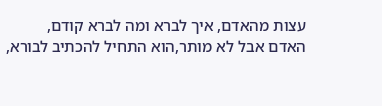עצות מהאדם, איך לברא ומה לברא קודם,
האדם אבל לא מותר,הוא התחיל להכתיב לבורא,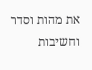את מהות וסדר וחשיבות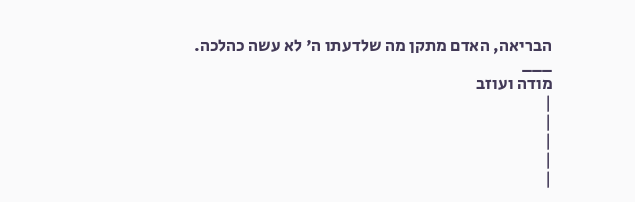הבריאה, האדם מתקן מה שלדעתו ה' לא עשה כהלכה.
___
מודה ועוזב
|
|
|
|
|